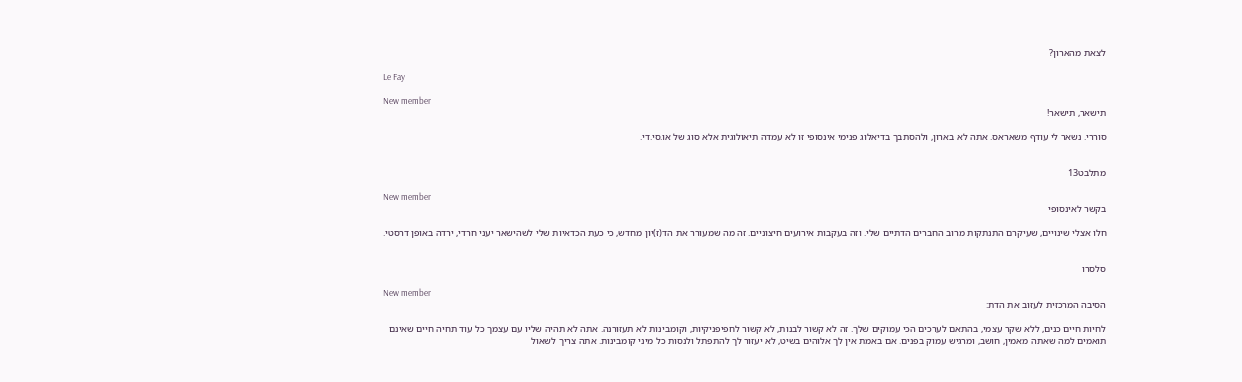לצאת מהארון?

Le Fay

New member
תישאר, תישאר!

סוררי. נשאר לי עודף משאראס. אתה לא בארון, ולהסתבך בדיאלוג פנימי אינסופי זו לא עמדה תיאולוגית אלא סוג של או.סי.די.


מתלבט13

New member
בקשר לאינסופי

חלו אצלי שינויים, שעיקרם התנתקות מרוב החברים הדתיים שלי. וזה בעקבות אירועים חיצוניים. זה מה שמעורר את הד(ז)יון מחדש, כי כעת הכדאיות שלי לשהישאר יעני חרדי, ירדה באופן דרסטי.


סלסרו

New member
הסיבה המרכזית לעזוב את הדת:

לחיות חיים כנים, ללא שקר עצמי, בהתאם לערכים הכי עמוקים שלך. זה לא קשור לבנות, לא קשור לחפיפניקיות, וקומבינות לא תעזורנה. אתה לא תהיה שליו עם עצמך כל עוד תחיה חיים שאינם תואמים למה שאתה מאמין, חושב, ומרגיש עמוק בפנים. אם באמת אין לך אלוהים בשיט, לא יעזור לך להתפתל ולנסות כל מיני קומבינות. אתה צריך לשאול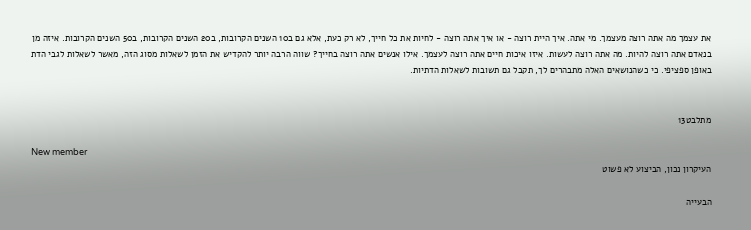את עצמך מה אתה רוצה מעצמך. מי אתה. איך היית רוצה - או איך אתה רוצה - לחיות את כל חייך, לא רק כעת, אלא גם ב10 השנים הקרובות, ב20 השנים הקרובות, ב50 השנים הקרובות. איזה מן בנאדם אתה רוצה להיות. מה אתה רוצה לעשות. איזו איכות חיים אתה רוצה לעצמך. אילו אנשים אתה רוצה בחייך? שווה הרבה יותר להקדיש את הזמן לשאלות מסוג הזה, מאשר לשאלות לגבי הדת באופן ספציפי. כי כשהנושאים האלה מתבהרים לך, תקבל גם תשובות לשאלות הדתיות.


מתלבט13

New member
העיקרון נכון, הביצוע לא פשוט

הבעייה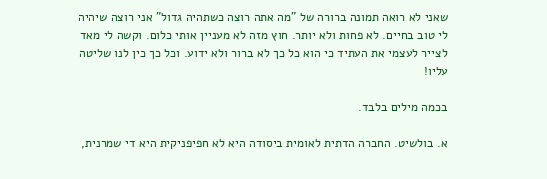שאני לא רואה תמונה ברורה של "מה אתה רוצה כשתהיה גדול" אני רוצה שיהיה לי טוב בחיים. לא פחות ולא יותר. חוץ מזה לא מעניין אותי כלום. וקשה לי מאד לצייר לעצמי את העתיד כי הוא כל כך לא ברור ולא ידוע. וכל כך כין לנו שליטה עליו!

בכמה מילים בלבד.

א. בולשיט. החברה הדתית לאומית ביסודה היא לא חפיפניקית היא די שמרנית,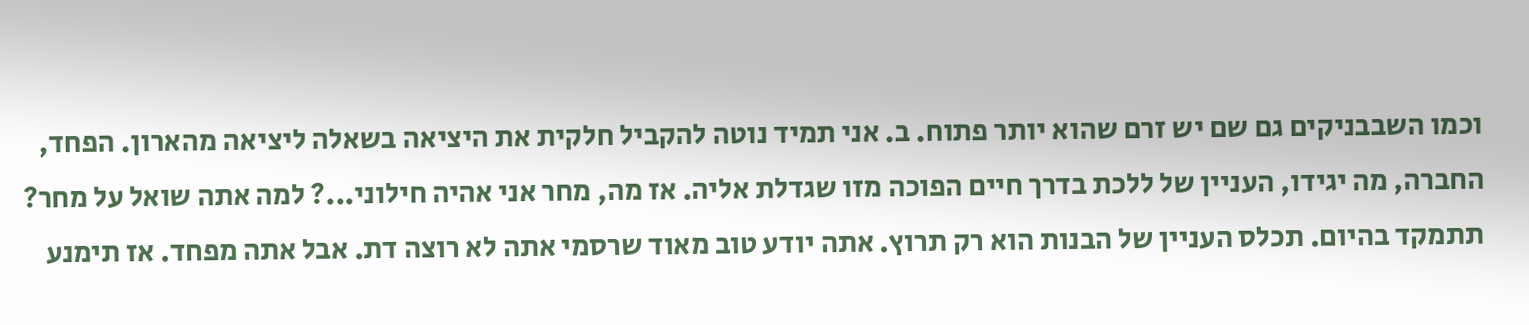וכמו השבבניקים גם שם יש זרם שהוא יותר פתוח. ב. אני תמיד נוטה להקביל חלקית את היציאה בשאלה ליציאה מהארון. הפחד, החברה, מה יגידו, העניין של ללכת בדרך חיים הפוכה מזו שגדלת אליה. אז מה, מחר אני אהיה חילוני...? למה אתה שואל על מחר? תתמקד בהיום. תכלס העניין של הבנות הוא רק תרוץ. אתה יודע טוב מאוד שרסמי אתה לא רוצה דת. אבל אתה מפחד. אז תימנע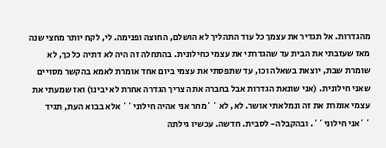מהגדרות. אל תגדיר את עצמך כל עוד התהליך לא הושלם, החוצה ופנימה. לי, לקח יותר מחצי שנה מאז שעזבתי את הבית עד שהגדרתי את עצמי כחילונית. בהתחלה זה היה לא דתיה כל כך, לא שומרת שבת, יוצאת בשאלה וכו, עד שתפסתי את עצמי ביום אחד אומרת לאמא בהקשר מסויים שאני חילונית. (אני שונאת הגדרות אבל בחברה אתה צריך הגדרה אחרת לא יבינו) ואז שמעתי את עצמי אומרת את זה ונמלאתי אושר. לא, לא ``מחר אני אהיה חילוני`` אלא בבוא העת, תגיד ``אני חילוני``. ובהקבלה- לסבית. חדשה. עכשיו גילתה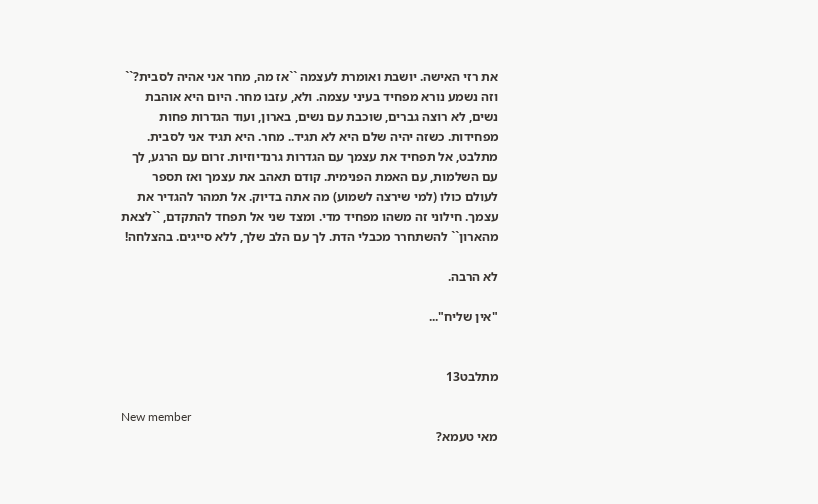את רזי האישה. יושבת ואומרת לעצמה ``אז מה, מחר אני אהיה לסבית?`` וזה נשמע נורא מפחיד בעיני עצמה. ולא, עזבו מחר. היום היא אוהבת נשים, לא רוצה גברים, שוכבת עם נשים, בארון, ועוד הגדרות פחות מפחידות. כשזה יהיה שלם היא לא תגיד.. מחר. היא תגיד אני לסבית. מתלבט, אל תפחיד את עצמך עם הגדרות גרנדיוזיות. זרום עם הרגע, לך עם השלמות, עם האמת הפנימית. קודם תאהב את עצמך ואז תספר לעולם כולו (למי שירצה לשמוע) מה אתה בדיוק. אל תמהר להגדיר את עצמך. חילוני זה משהו מפחיד מדי. ומצד שני אל תפחד להתקדם, ``לצאת מהארון`` להשתחרר מכבלי הדת. לך עם הלב שלך, ללא סייגים. בהצלחה!

לא הרבה.

"אין שליח"...


מתלבט13

New member
מאי טעמא?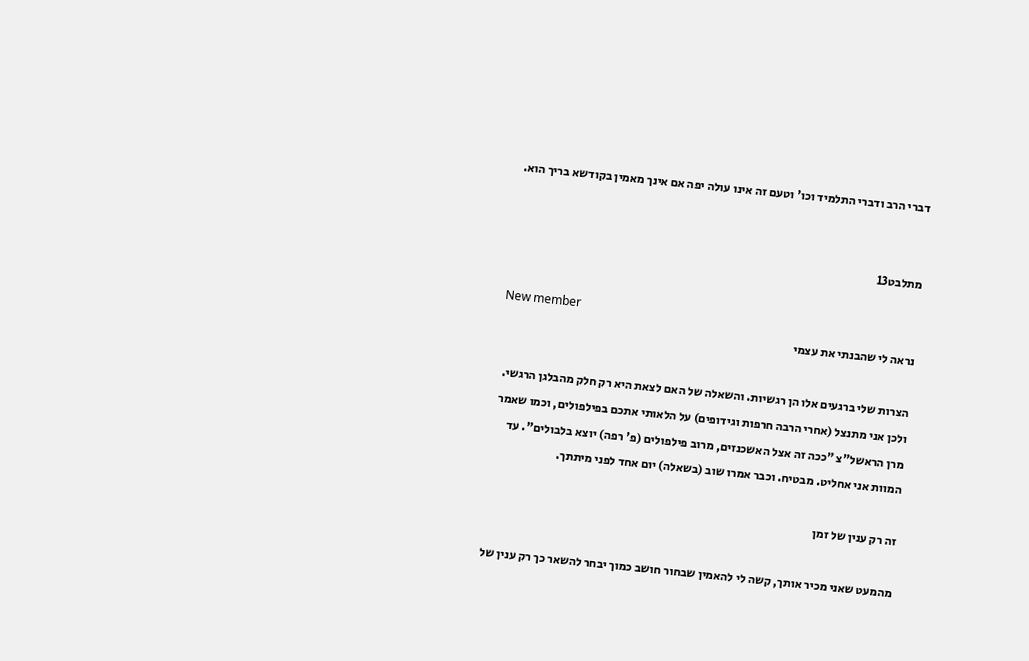דברי הרב ודברי התלמיד וכו' וטעם זה אינו עולה יפה אם אינך מאמין בקודשא בריך הוא.


מתלבט13

New member
נראה לי שהבנתי את עצמי

הצרות שלי ברגעים אלו הן רגשיות. והשאלה של האם לצאת היא רק חלק מהבלגן הרגשי. ולכן אני מתנצל (אחרי הרבה חרפות וגידופים) על הלאותי אתכם בפילפולים, וכמו שאמר מרן הראשל"צ "ככה זה אצל האשכנזים, מרוב פילפולים (פ' רפה) יוצא בלבולים". עד המוות אני אחליט. מבטיח. וכבר אמרו שוב (בשאלה) יום אחד לפני מיתתך.

זה רק ענין של זמן

מהמעט שאני מכיר אותך, קשה לי להאמין שבחור חושב כמוך יבחר להשאר כך רק ענין של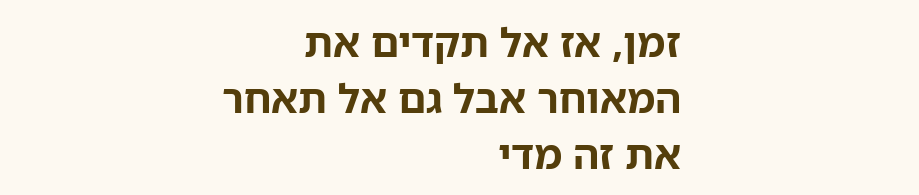זמן, אז אל תקדים את המאוחר אבל גם אל תאחר את זה מדי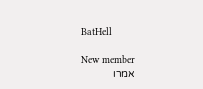BatHell

New member
אמרו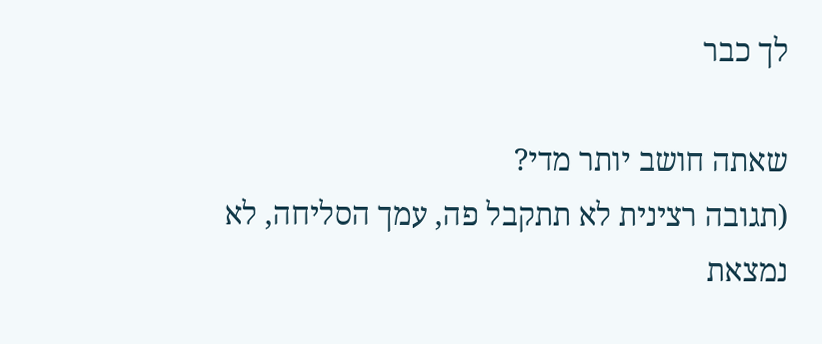לך כבר

שאתה חושב יותר מדי?
(תגובה רצינית לא תתקבל פה, עמך הסליחה, לא נמצאת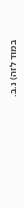במוּד לזה) נ.ב.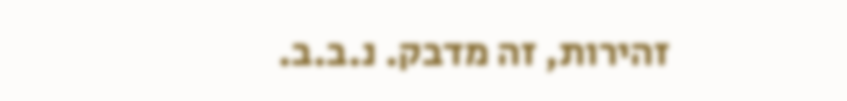זהירות, זה מדבק. נ.ב.ב.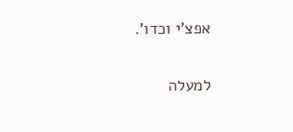אפצ'י וכדו'.

למעלה